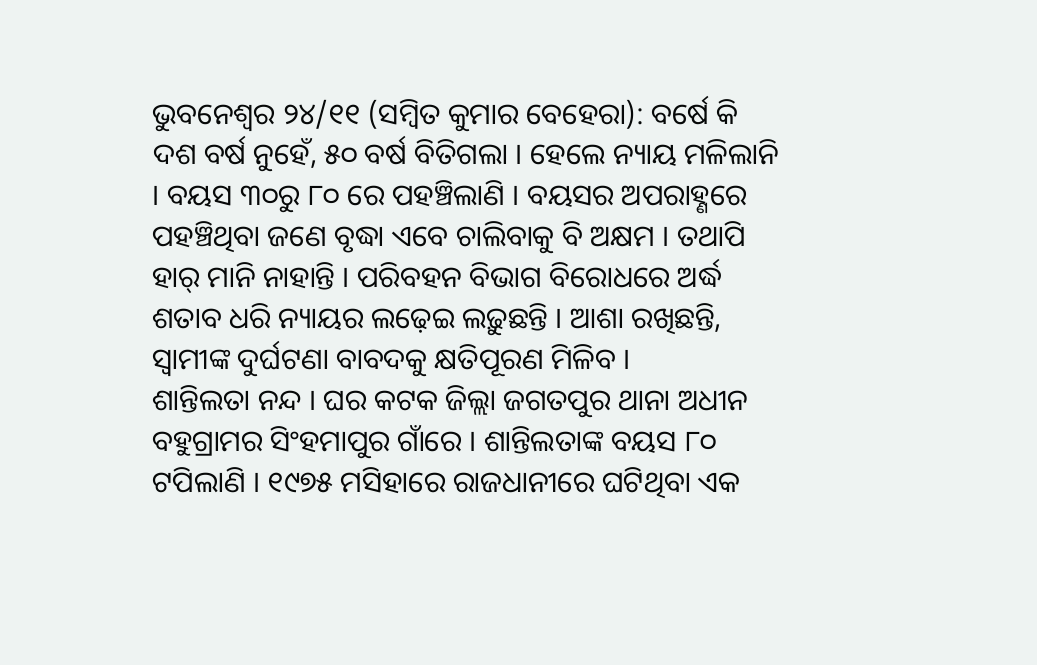ଭୁବନେଶ୍ୱର ୨୪/୧୧ (ସମ୍ବିତ କୁମାର ବେହେରା): ବର୍ଷେ କି ଦଶ ବର୍ଷ ନୁହେଁ, ୫୦ ବର୍ଷ ବିତିଗଲା । ହେଲେ ନ୍ୟାୟ ମଳିଲାନି । ବୟସ ୩୦ରୁ ୮୦ ରେ ପହଞ୍ଚିଲାଣି । ବୟସର ଅପରାହ୍ଣରେ ପହଞ୍ଚିଥିବା ଜଣେ ବୃଦ୍ଧା ଏବେ ଚାଲିବାକୁ ବି ଅକ୍ଷମ । ତଥାପି ହାର୍ ମାନି ନାହାନ୍ତି । ପରିବହନ ବିଭାଗ ବିରୋଧରେ ଅର୍ଦ୍ଧ ଶତାବ ଧରି ନ୍ୟାୟର ଲଢ଼େଇ ଲଢ଼ୁଛନ୍ତି । ଆଶା ରଖିଛନ୍ତି, ସ୍ୱାମୀଙ୍କ ଦୁର୍ଘଟଣା ବାବଦକୁ କ୍ଷତିପୂରଣ ମିଳିବ ।
ଶାନ୍ତିଲତା ନନ୍ଦ । ଘର କଟକ ଜିଲ୍ଲା ଜଗତପୁର ଥାନା ଅଧୀନ ବହୁଗ୍ରାମର ସିଂହମାପୁର ଗାଁରେ । ଶାନ୍ତିଲତାଙ୍କ ବୟସ ୮୦ ଟପିଲାଣି । ୧୯୭୫ ମସିହାରେ ରାଜଧାନୀରେ ଘଟିଥିବା ଏକ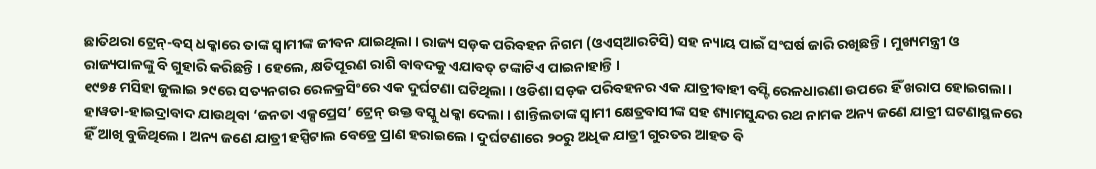ଛାତିଥରା ଟ୍ରେନ୍-ବସ୍ ଧକ୍କାରେ ତାଙ୍କ ସ୍ୱାମୀଙ୍କ ଜୀବନ ଯାଇଥିଲା । ରାଜ୍ୟ ସଡ଼କ ପରିବହନ ନିଗମ (ଓଏସ୍ଆରଟିସି) ସହ ନ୍ୟାୟ ପାଇଁ ସଂଘର୍ଷ ଜାରି ରଖିଛନ୍ତି। ମୁଖ୍ୟମନ୍ତ୍ରୀ ଓ ରାଜ୍ୟପାଳଙ୍କୁ ବି ଗୁହାରି କରିଛନ୍ତି । ହେଲେ, କ୍ଷତିପୂରଣ ରାଶି ବାବଦକୁ ଏଯାବତ୍ ଟଙ୍କାଟିଏ ପାଇନାହାନ୍ତି ।
୧୯୭୫ ମସିହା ଜୁଲାଇ ୨୯ରେ ସତ୍ୟନଗର ରେଳକ୍ରସିଂରେ ଏକ ଦୁର୍ଘଟଣା ଘଟିଥିଲା । ଓଡିଶା ସଡ଼କ ପରିବହନର ଏକ ଯାତ୍ରୀବାହୀ ବସ୍ଟି ରେଳଧାରଣା ଉପରେ ହିଁ ଖରାପ ହୋଇଗଲା । ହାୱଡା-ହାଇଦ୍ରାବାଦ ଯାଉଥିବା ‘ଜନତା ଏକ୍ସପ୍ରେସ’ ଟ୍ରେନ୍ ଉକ୍ତ ବସ୍କୁ ଧକ୍କା ଦେଲା । ଶାନ୍ତିଲତାଙ୍କ ସ୍ୱାମୀ କ୍ଷେତ୍ରବାସୀଙ୍କ ସହ ଶ୍ୟାମସୁନ୍ଦର ରଥ ନାମକ ଅନ୍ୟ ଜଣେ ଯାତ୍ରୀ ଘଟଣାସ୍ଥଳରେ ହିଁ ଆଖି ବୁଜିଥିଲେ । ଅନ୍ୟ ଜଣେ ଯାତ୍ରୀ ହସ୍ପିଟାଲ ବେଡ୍ରେ ପ୍ରାଣ ହରାଇଲେ । ଦୁର୍ଘଟଣାରେ ୨୦ରୁ ଅଧିକ ଯାତ୍ରୀ ଗୁରତର ଆହତ ବି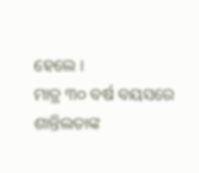ହେଲେ ।
ମାତ୍ର ୩୦ ବର୍ଷ ବୟସରେ ଶାନ୍ତିଲତାଙ୍କ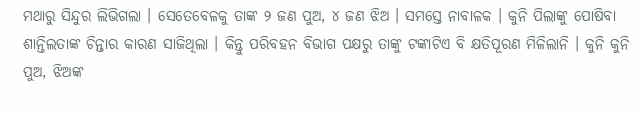ମଥାରୁ ସିନ୍ଦୁର ଲିଭିଗଲା । ସେତେବେଳକୁ ତାଙ୍କ ୨ ଜଣ ପୁଅ, ୪ ଜଣ ଝିଅ । ସମସ୍ତେ ନାବାଳକ । କୁନି ପିଲାଙ୍କୁ ପୋଷିବା ଶାନ୍ତିଲତାଙ୍କ ଚିନ୍ତାର କାରଣ ସାଜିଥିଲା । କିନ୍ତୁ ପରିବହନ ବିଭାଗ ପକ୍ଷରୁ ତାଙ୍କୁ ଟଙ୍କାଟିଏ ବି କ୍ଷତିପୂରଣ ମିଳିଲାନି । କୁନି କୁନି ପୁଅ, ଝିଅଙ୍କ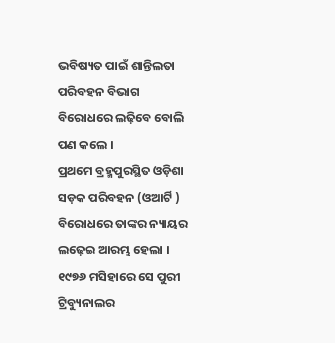ଭବିଷ୍ୟତ ପାଇଁ ଶାନ୍ତିଲତା ପରିବହନ ବିଭାଗ ବିରୋଧରେ ଲଢ଼ିବେ ବୋଲି ପଣ କଲେ ।
ପ୍ରଥମେ ବ୍ରହ୍ମପୁରସ୍ଥିତ ଓଡ଼ିଶା ସଡ଼କ ପରିବହନ (ଓଆର୍ଟି ) ବିରୋଧରେ ତାଙ୍କର ନ୍ୟାୟର ଲଢ଼େଇ ଆରମ୍ଭ ହେଲା । ୧୯୭୬ ମସିହାରେ ସେ ପୁରୀ ଟ୍ରିବ୍ୟୁନାଲର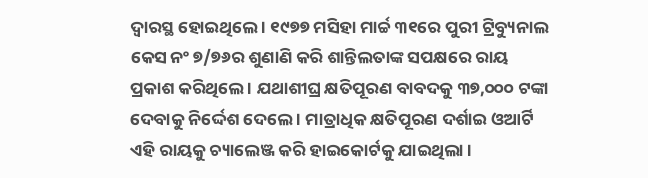ଦ୍ୱାରସ୍ଥ ହୋଇଥିଲେ । ୧୯୭୭ ମସିହା ମାର୍ଚ୍ଚ ୩୧ରେ ପୁରୀ ଟ୍ରିବ୍ୟୁନାଲ କେସ ନଂ ୭/୭୬ର ଶୁଣାଣି କରି ଶାନ୍ତିଲତାଙ୍କ ସପକ୍ଷରେ ରାୟ ପ୍ରକାଶ କରିଥିଲେ । ଯଥାଶୀଘ୍ର କ୍ଷତିପୂରଣ ବାବଦକୁ ୩୭,୦୦୦ ଟଙ୍କା ଦେବାକୁ ନିର୍ଦ୍ଦେଶ ଦେଲେ । ମାତ୍ରାଧିକ କ୍ଷତିପୂରଣ ଦର୍ଶାଇ ଓଆର୍ଟି ଏହି ରାୟକୁ ଚ୍ୟାଲେଞ୍ଜ କରି ହାଇକୋର୍ଟକୁ ଯାଇଥିଲା ।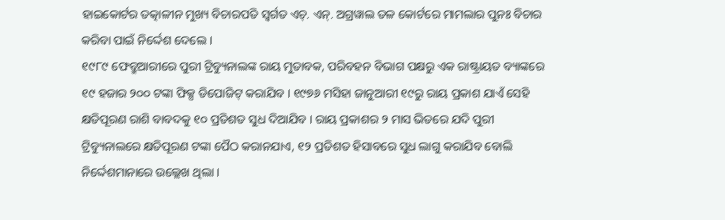ହାଇକୋର୍ଟର ତତ୍କାଳୀନ ମୁଖ୍ୟ ବିଚାରପତି ସ୍ୱର୍ଗତ ଏଚ୍. ଏନ୍. ଅଗ୍ରୱାଲ ତଳ କୋର୍ଟରେ ମାମଲାର ପୁନଃ ବିଚାର କରିବା ପାଇଁ ନିର୍ଦ୍ଦେଶ ଦେଲେ ।
୧୯୮୯ ଫେବ୍ରୁଆରୀରେ ପୁରୀ ଟ୍ରିବ୍ୟୁନାଲଙ୍କ ରାୟ ମୁତାବକ, ପରିବହନ ବିଭାଗ ପକ୍ଷରୁ ଏକ ରାଷ୍ଟ୍ରାୟତ ବ୍ୟାଙ୍କରେ ୧୯ ହଜାର ୨୦୦ ଟଙ୍କା ଫିକ୍ସ ଡିପୋଜିଟ୍ କରାଯିବ । ୧୯୭୬ ମସିହା ଜାନୁଆରୀ ୧୯ରୁ ରାୟ ପ୍ରକାଶ ଯାଏଁ ସେହି କ୍ଷତିପୂରଣ ରାଶି ବାବଦକୁ ୧୦ ପ୍ରତିଶତ ସୁଧ ଦିଆଯିବ । ରାୟ ପ୍ରକାଶର ୨ ମାସ ଭିତରେ ଯଦି ପୁରୀ ଟ୍ରିବ୍ୟୁନାଲରେ କ୍ଷତିପୂରଣ ଟଙ୍କା ପୈଠ କରାନଯାଏ, ୧୨ ପ୍ରତିଶତ ହିସାବରେ ସୁଧ ଲାଗୁ କରାଯିବ ବୋଲି ନିର୍ଦ୍ଦେଶମାନାରେ ଉଲ୍ଲେଖ ଥିଲା ।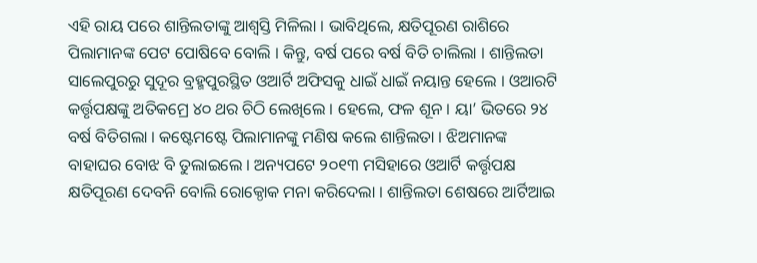ଏହି ରାୟ ପରେ ଶାନ୍ତିଲତାଙ୍କୁ ଆଶ୍ୱସ୍ତି ମିଳିଲା । ଭାବିଥିଲେ, କ୍ଷତିପୂରଣ ରାଶିରେ ପିଲାମାନଙ୍କ ପେଟ ପୋଷିବେ ବୋଲି । କିନ୍ତୁ, ବର୍ଷ ପରେ ବର୍ଷ ବିତି ଚାଲିଲା । ଶାନ୍ତିଲତା ସାଲେପୁରରୁ ସୁଦୂର ବ୍ରହ୍ମପୁରସ୍ଥିତ ଓଆର୍ଟି ଅଫିସକୁ ଧାଇଁ ଧାଇଁ ନୟାନ୍ତ ହେଲେ । ଓଆରଟି କର୍ତ୍ତୃପକ୍ଷଙ୍କୁ ଅତିକମ୍ରେ ୪୦ ଥର ଚିଠି ଲେଖିଲେ । ହେଲେ, ଫଳ ଶୂନ । ୟା’ ଭିତରେ ୨୪ ବର୍ଷ ବିତିଗଲା । କଷ୍ଟେମଷ୍ଟେ ପିଲାମାନଙ୍କୁ ମଣିଷ କଲେ ଶାନ୍ତିଲତା । ଝିଅମାନଙ୍କ ବାହାଘର ବୋଝ ବି ତୁଲାଇଲେ । ଅନ୍ୟପଟେ ୨୦୧୩ ମସିହାରେ ଓଆର୍ଟି କର୍ତ୍ତୃପକ୍ଷ କ୍ଷତିପୂରଣ ଦେବନି ବୋଲି ରୋକ୍ଠୋକ ମନା କରିଦେଲା । ଶାନ୍ତିଲତା ଶେଷରେ ଆର୍ଟିଆଇ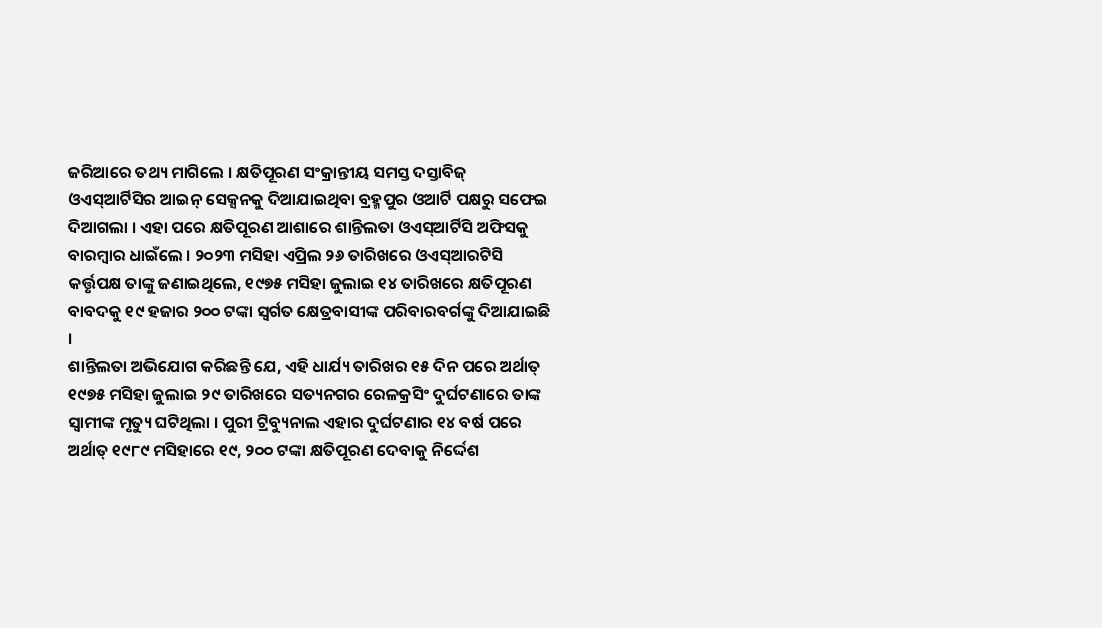ଜରିଆରେ ତଥ୍ୟ ମାଗିଲେ । କ୍ଷତିପୂରଣ ସଂକ୍ରାନ୍ତୀୟ ସମସ୍ତ ଦସ୍ତାବିଜ୍ ଓଏସ୍ଆର୍ଟିସିର ଆଇନ୍ ସେକ୍ସନକୁ ଦିଆଯାଇଥିବା ବ୍ରହ୍ମପୁର ଓଆର୍ଟି ପକ୍ଷରୁ ସଫେଇ ଦିଆଗଲା । ଏହା ପରେ କ୍ଷତିପୂରଣ ଆଶାରେ ଶାନ୍ତିଲତା ଓଏସ୍ଆର୍ଟିସି ଅଫିସକୁ ବାରମ୍ବାର ଧାଇଁଲେ । ୨୦୨୩ ମସିହା ଏପ୍ରିଲ ୨୬ ତାରିଖରେ ଓଏସ୍ଆରଟିସି କର୍ତ୍ତୃପକ୍ଷ ତାଙ୍କୁ ଜଣାଇଥିଲେ, ୧୯୭୫ ମସିହା ଜୁଲାଇ ୧୪ ତାରିଖରେ କ୍ଷତିପୂରଣ ବାବଦକୁ ୧୯ ହଜାର ୨୦୦ ଟଙ୍କା ସ୍ୱର୍ଗତ କ୍ଷେତ୍ରବାସୀଙ୍କ ପରିବାରବର୍ଗଙ୍କୁ ଦିଆଯାଇଛି ।
ଶାନ୍ତିଲତା ଅଭିଯୋଗ କରିଛନ୍ତି ଯେ, ଏହି ଧାର୍ଯ୍ୟ ତାରିଖର ୧୫ ଦିନ ପରେ ଅର୍ଥାତ୍ ୧୯୭୫ ମସିହା ଜୁଲାଇ ୨୯ ତାରିଖରେ ସତ୍ୟନଗର ରେଳକ୍ରସିଂ ଦୁର୍ଘଟଣାରେ ତାଙ୍କ ସ୍ୱାମୀଙ୍କ ମୃତ୍ୟୁ ଘଟିଥିଲା । ପୁରୀ ଟ୍ରିବ୍ୟୁନାଲ ଏହାର ଦୁର୍ଘଟଣାର ୧୪ ବର୍ଷ ପରେ ଅର୍ଥାତ୍ ୧୯୮୯ ମସିହାରେ ୧୯, ୨୦୦ ଟଙ୍କା କ୍ଷତିପୂରଣ ଦେବାକୁ ନିର୍ଦ୍ଦେଶ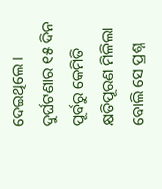ଦେଇଥିଲେ । ଦୁର୍ଘଟଣାର ୧୫ ଦିନ ପୂର୍ବରୁ କେମିତି କ୍ଷତିପୂରଣ ମିଳିଲା ବୋଲି ସେ ପ୍ରଶ୍ନ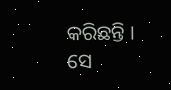କରିଛନ୍ତି । ସେ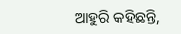ଆହୁରି କହିଛନ୍ତି,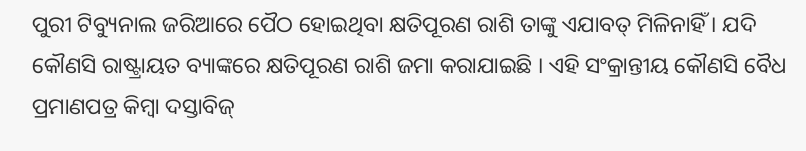ପୁରୀ ଟିବ୍ୟୁନାଲ ଜରିଆରେ ପୈଠ ହୋଇଥିବା କ୍ଷତିପୂରଣ ରାଶି ତାଙ୍କୁ ଏଯାବତ୍ ମିଳିନାହିଁ । ଯଦି କୌଣସି ରାଷ୍ଟ୍ରାୟତ ବ୍ୟାଙ୍କରେ କ୍ଷତିପୂରଣ ରାଶି ଜମା କରାଯାଇଛି । ଏହି ସଂକ୍ରାନ୍ତୀୟ କୌଣସି ବୈଧ ପ୍ରମାଣପତ୍ର କିମ୍ବା ଦସ୍ତାବିଜ୍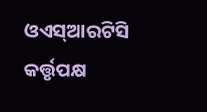ଓଏସ୍ଆରଟିସି କର୍ତ୍ତୃପକ୍ଷ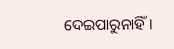ଦେଇପାରୁନାହିଁ ।